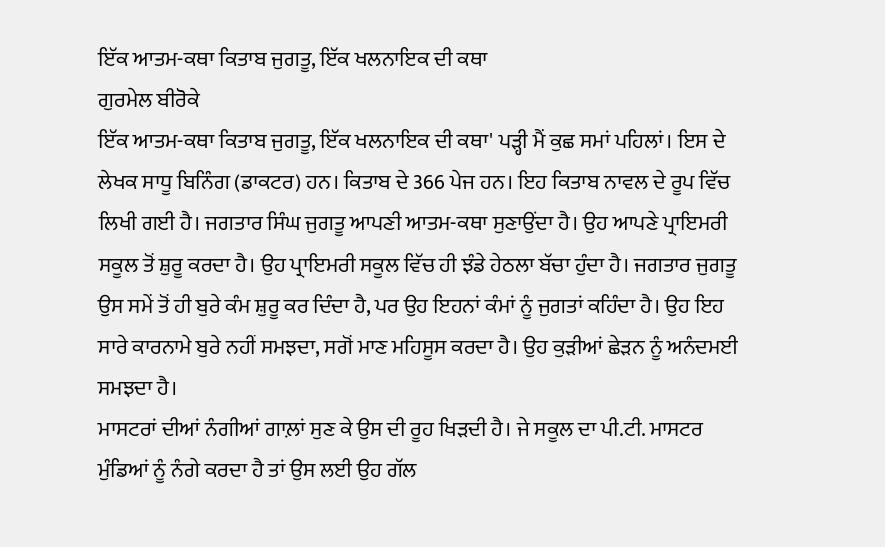ਇੱਕ ਆਤਮ-ਕਥਾ ਕਿਤਾਬ ਜੁਗਤੂ, ਇੱਕ ਖਲਨਾਇਕ ਦੀ ਕਥਾ
ਗੁਰਮੇਲ ਬੀਰੋਕੇ
ਇੱਕ ਆਤਮ-ਕਥਾ ਕਿਤਾਬ ਜੁਗਤੂ, ਇੱਕ ਖਲਨਾਇਕ ਦੀ ਕਥਾ' ਪੜ੍ਹੀ ਮੈਂ ਕੁਛ ਸਮਾਂ ਪਹਿਲਾਂ। ਇਸ ਦੇ ਲੇਖਕ ਸਾਧੂ ਬਿਨਿੰਗ (ਡਾਕਟਰ) ਹਨ। ਕਿਤਾਬ ਦੇ 366 ਪੇਜ ਹਨ। ਇਹ ਕਿਤਾਬ ਨਾਵਲ ਦੇ ਰੂਪ ਵਿੱਚ ਲਿਖੀ ਗਈ ਹੈ। ਜਗਤਾਰ ਸਿੰਘ ਜੁਗਤੂ ਆਪਣੀ ਆਤਮ-ਕਥਾ ਸੁਣਾਉਂਦਾ ਹੈ। ਉਹ ਆਪਣੇ ਪ੍ਰਾਇਮਰੀ ਸਕੂਲ ਤੋਂ ਸ਼ੁਰੂ ਕਰਦਾ ਹੈ। ਉਹ ਪ੍ਰਾਇਮਰੀ ਸਕੂਲ ਵਿੱਚ ਹੀ ਝੰਡੇ ਹੇਠਲਾ ਬੱਚਾ ਹੁੰਦਾ ਹੈ। ਜਗਤਾਰ ਜੁਗਤੂ ਉਸ ਸਮੇਂ ਤੋਂ ਹੀ ਬੁਰੇ ਕੰਮ ਸ਼ੁਰੂ ਕਰ ਦਿੰਦਾ ਹੈ, ਪਰ ਉਹ ਇਹਨਾਂ ਕੰਮਾਂ ਨੂੰ ਜੁਗਤਾਂ ਕਹਿੰਦਾ ਹੈ। ਉਹ ਇਹ ਸਾਰੇ ਕਾਰਨਾਮੇ ਬੁਰੇ ਨਹੀਂ ਸਮਝਦਾ, ਸਗੋਂ ਮਾਣ ਮਹਿਸੂਸ ਕਰਦਾ ਹੈ। ਉਹ ਕੁੜੀਆਂ ਛੇੜਨ ਨੂੰ ਅਨੰਦਮਈ ਸਮਝਦਾ ਹੈ।
ਮਾਸਟਰਾਂ ਦੀਆਂ ਨੰਗੀਆਂ ਗਾਲ਼ਾਂ ਸੁਣ ਕੇ ਉਸ ਦੀ ਰੂਹ ਖਿੜਦੀ ਹੈ। ਜੇ ਸਕੂਲ ਦਾ ਪੀ.ਟੀ. ਮਾਸਟਰ ਮੁੰਡਿਆਂ ਨੂੰ ਨੰਗੇ ਕਰਦਾ ਹੈ ਤਾਂ ਉਸ ਲਈ ਉਹ ਗੱਲ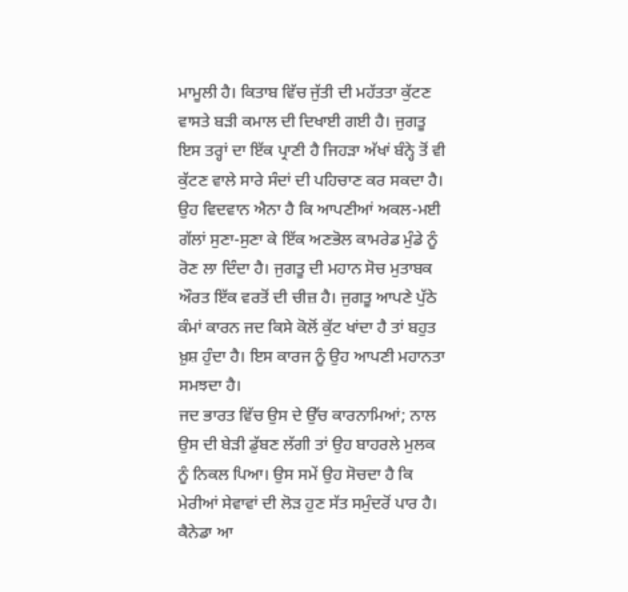ਮਾਮੂਲੀ ਹੈ। ਕਿਤਾਬ ਵਿੱਚ ਜੁੱਤੀ ਦੀ ਮਹੱਤਤਾ ਕੁੱਟਣ ਵਾਸਤੇ ਬੜੀ ਕਮਾਲ ਦੀ ਦਿਖਾਈ ਗਈ ਹੈ। ਜੁਗਤੂ ਇਸ ਤਰ੍ਹਾਂ ਦਾ ਇੱਕ ਪ੍ਰਾਣੀ ਹੈ ਜਿਹੜਾ ਅੱਖਾਂ ਬੰਨ੍ਹੇ ਤੋਂ ਵੀ ਕੁੱਟਣ ਵਾਲੇ ਸਾਰੇ ਸੰਦਾਂ ਦੀ ਪਹਿਚਾਣ ਕਰ ਸਕਦਾ ਹੈ। ਉਹ ਵਿਦਵਾਨ ਐਨਾ ਹੈ ਕਿ ਆਪਣੀਆਂ ਅਕਲ-ਮਈ ਗੱਲਾਂ ਸੁਣਾ-ਸੁਣਾ ਕੇ ਇੱਕ ਅਣਭੋਲ ਕਾਮਰੇਡ ਮੁੰਡੇ ਨੂੰ ਰੋਣ ਲਾ ਦਿੰਦਾ ਹੈ। ਜੁਗਤੂ ਦੀ ਮਹਾਨ ਸੋਚ ਮੁਤਾਬਕ ਔਰਤ ਇੱਕ ਵਰਤੋਂ ਦੀ ਚੀਜ਼ ਹੈ। ਜੁਗਤੂ ਆਪਣੇ ਪੁੱਠੇ ਕੰਮਾਂ ਕਾਰਨ ਜਦ ਕਿਸੇ ਕੋਲੋਂ ਕੁੱਟ ਖਾਂਦਾ ਹੈ ਤਾਂ ਬਹੁਤ ਖ਼ੁਸ਼ ਹੁੰਦਾ ਹੈ। ਇਸ ਕਾਰਜ ਨੂੰ ਉਹ ਆਪਣੀ ਮਹਾਨਤਾ ਸਮਝਦਾ ਹੈ।
ਜਦ ਭਾਰਤ ਵਿੱਚ ਉਸ ਦੇ ਉੱਚ ਕਾਰਨਾਮਿਆਂ; ਨਾਲ ਉਸ ਦੀ ਬੇੜੀ ਡੁੱਬਣ ਲੱਗੀ ਤਾਂ ਉਹ ਬਾਹਰਲੇ ਮੁਲਕ ਨੂੰ ਨਿਕਲ ਪਿਆ। ਉਸ ਸਮੇਂ ਉਹ ਸੋਚਦਾ ਹੈ ਕਿ ਮੇਰੀਆਂ ਸੇਵਾਵਾਂ ਦੀ ਲੋੜ ਹੁਣ ਸੱਤ ਸਮੁੰਦਰੋਂ ਪਾਰ ਹੈ। ਕੈਨੇਡਾ ਆ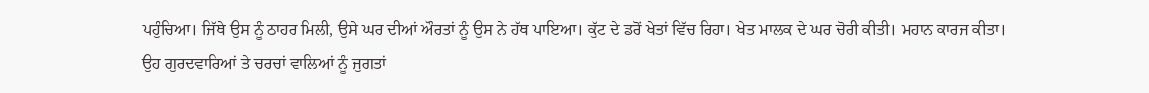ਪਹੁੰਚਿਆ। ਜਿੱਥੇ ਉਸ ਨੂੰ ਠਾਹਰ ਮਿਲੀ, ਉਸੇ ਘਰ ਦੀਆਂ ਔਰਤਾਂ ਨੂੰ ਉਸ ਨੇ ਹੱਥ ਪਾਇਆ। ਕੁੱਟ ਦੇ ਡਰੋਂ ਖੇਤਾਂ ਵਿੱਚ ਰਿਹਾ। ਖੇਤ ਮਾਲਕ ਦੇ ਘਰ ਚੋਰੀ ਕੀਤੀ। ਮਹਾਨ ਕਾਰਜ ਕੀਤਾ। ਉਹ ਗੁਰਦਵਾਰਿਆਂ ਤੇ ਚਰਚਾਂ ਵਾਲਿਆਂ ਨੂੰ ਜੁਗਤਾਂ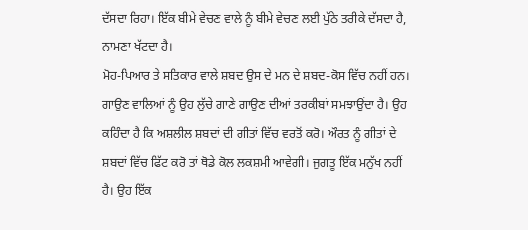ਦੱਸਦਾ ਰਿਹਾ। ਇੱਕ ਬੀਮੇ ਵੇਚਣ ਵਾਲੇ ਨੂੰ ਬੀਮੇ ਵੇਚਣ ਲਈ ਪੁੱਠੇ ਤਰੀਕੇ ਦੱਸਦਾ ਹੈ, ਨਾਮਣਾ ਖੱਟਦਾ ਹੈ।
ਮੋਹ-ਪਿਆਰ ਤੇ ਸਤਿਕਾਰ ਵਾਲੇ ਸ਼ਬਦ ਉਸ ਦੇ ਮਨ ਦੇ ਸ਼ਬਦ-ਕੋਸ ਵਿੱਚ ਨਹੀਂ ਹਨ। ਗਾਉਣ ਵਾਲਿਆਂ ਨੂੰ ਉਹ ਲੁੱਚੇ ਗਾਣੇ ਗਾਉਣ ਦੀਆਂ ਤਰਕੀਬਾਂ ਸਮਝਾਉਂਦਾ ਹੈ। ਉਹ ਕਹਿੰਦਾ ਹੈ ਕਿ ਅਸ਼ਲੀਲ ਸ਼ਬਦਾਂ ਦੀ ਗੀਤਾਂ ਵਿੱਚ ਵਰਤੋਂ ਕਰੋ। ਔਰਤ ਨੂੰ ਗੀਤਾਂ ਦੇ ਸ਼ਬਦਾਂ ਵਿੱਚ ਫਿੱਟ ਕਰੋ ਤਾਂ ਥੋਡੇ ਕੋਲ ਲਕਸ਼ਮੀ ਆਵੇਗੀ। ਜੁਗਤੂ ਇੱਕ ਮਨੁੱਖ ਨਹੀਂ ਹੈ। ਉਹ ਇੱਕ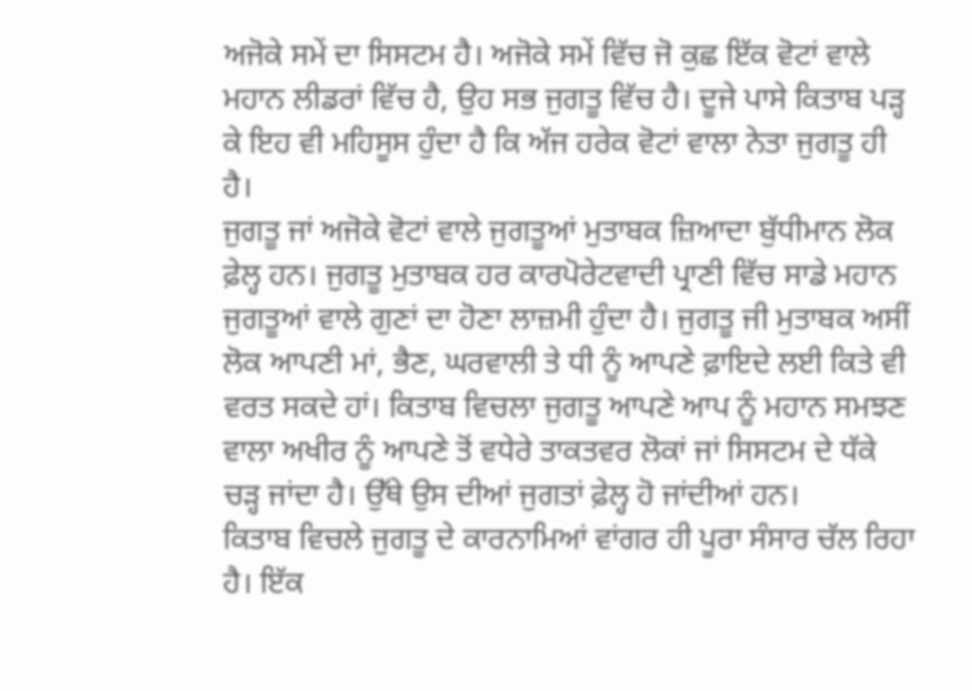ਅਜੋਕੇ ਸਮੇਂ ਦਾ ਸਿਸਟਮ ਹੈ। ਅਜੋਕੇ ਸਮੇਂ ਵਿੱਚ ਜੋ ਕੁਛ ਇੱਕ ਵੋਟਾਂ ਵਾਲੇ ਮਹਾਨ ਲੀਡਰਾਂ ਵਿੱਚ ਹੈ, ਉਹ ਸਭ ਜੁਗਤੂ ਵਿੱਚ ਹੈ। ਦੂਜੇ ਪਾਸੇ ਕਿਤਾਬ ਪੜ੍ਹ ਕੇ ਇਹ ਵੀ ਮਹਿਸੂਸ ਹੁੰਦਾ ਹੈ ਕਿ ਅੱਜ ਹਰੇਕ ਵੋਟਾਂ ਵਾਲਾ ਨੇਤਾ ਜੁਗਤੂ ਹੀ ਹੈ।
ਜੁਗਤੂ ਜਾਂ ਅਜੋਕੇ ਵੋਟਾਂ ਵਾਲੇ ਜੁਗਤੂਆਂ ਮੁਤਾਬਕ ਜ਼ਿਆਦਾ ਬੁੱਧੀਮਾਨ ਲੋਕ ਫ਼ੇਲ੍ਹ ਹਨ। ਜੁਗਤੂ ਮੁਤਾਬਕ ਹਰ ਕਾਰਪੋਰੇਟਵਾਦੀ ਪ੍ਰਾਣੀ ਵਿੱਚ ਸਾਡੇ ਮਹਾਨ ਜੁਗਤੂਆਂ ਵਾਲੇ ਗੁਣਾਂ ਦਾ ਹੋਣਾ ਲਾਜ਼ਮੀ ਹੁੰਦਾ ਹੈ। ਜੁਗਤੂ ਜੀ ਮੁਤਾਬਕ ਅਸੀਂ ਲੋਕ ਆਪਣੀ ਮਾਂ, ਭੈਣ, ਘਰਵਾਲੀ ਤੇ ਧੀ ਨੂੰ ਆਪਣੇ ਫ਼ਾਇਦੇ ਲਈ ਕਿਤੇ ਵੀ ਵਰਤ ਸਕਦੇ ਹਾਂ। ਕਿਤਾਬ ਵਿਚਲਾ ਜੁਗਤੂ ਆਪਣੇ ਆਪ ਨੂੰ ਮਹਾਨ ਸਮਝਣ ਵਾਲਾ ਅਖੀਰ ਨੂੰ ਆਪਣੇ ਤੋਂ ਵਧੇਰੇ ਤਾਕਤਵਰ ਲੋਕਾਂ ਜਾਂ ਸਿਸਟਮ ਦੇ ਧੱਕੇ ਚੜ੍ਹ ਜਾਂਦਾ ਹੈ। ਉੱਥੇ ਉਸ ਦੀਆਂ ਜੁਗਤਾਂ ਫ਼ੇਲ੍ਹ ਹੋ ਜਾਂਦੀਆਂ ਹਨ।
ਕਿਤਾਬ ਵਿਚਲੇ ਜੁਗਤੂ ਦੇ ਕਾਰਨਾਮਿਆਂ ਵਾਂਗਰ ਹੀ ਪੂਰਾ ਸੰਸਾਰ ਚੱਲ ਰਿਹਾ ਹੈ। ਇੱਕ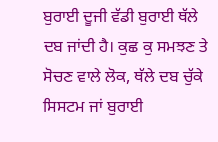ਬੁਰਾਈ ਦੂਜੀ ਵੱਡੀ ਬੁਰਾਈ ਥੱਲੇ ਦਬ ਜਾਂਦੀ ਹੈ। ਕੁਛ ਕੁ ਸਮਝਣ ਤੇ ਸੋਚਣ ਵਾਲੇ ਲੋਕ, ਥੱਲੇ ਦਬ ਚੁੱਕੇ ਸਿਸਟਮ ਜਾਂ ਬੁਰਾਈ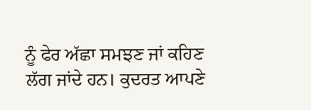ਨੂੰ ਫੇਰ ਅੱਛਾ ਸਮਝਣ ਜਾਂ ਕਹਿਣ ਲੱਗ ਜਾਂਦੇ ਹਨ। ਕੁਦਰਤ ਆਪਣੇ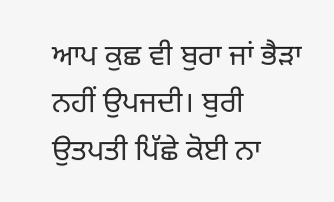ਆਪ ਕੁਛ ਵੀ ਬੁਰਾ ਜਾਂ ਭੈੜਾ ਨਹੀਂ ਉਪਜਦੀ। ਬੁਰੀ ਉਤਪਤੀ ਪਿੱਛੇ ਕੋਈ ਨਾ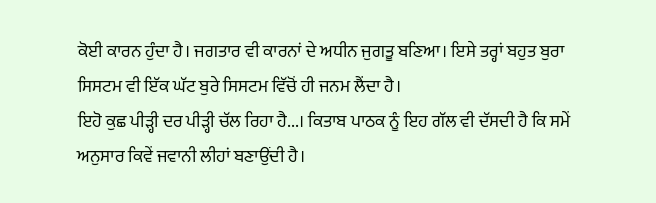ਕੋਈ ਕਾਰਨ ਹੁੰਦਾ ਹੈ। ਜਗਤਾਰ ਵੀ ਕਾਰਨਾਂ ਦੇ ਅਧੀਨ ਜੁਗਤੂ ਬਣਿਆ। ਇਸੇ ਤਰ੍ਹਾਂ ਬਹੁਤ ਬੁਰਾ ਸਿਸਟਮ ਵੀ ਇੱਕ ਘੱਟ ਬੁਰੇ ਸਿਸਟਮ ਵਿੱਚੋਂ ਹੀ ਜਨਮ ਲੈਂਦਾ ਹੈ।
ਇਹੋ ਕੁਛ ਪੀੜ੍ਹੀ ਦਰ ਪੀੜ੍ਹੀ ਚੱਲ ਰਿਹਾ ਹੈ...। ਕਿਤਾਬ ਪਾਠਕ ਨੂੰ ਇਹ ਗੱਲ ਵੀ ਦੱਸਦੀ ਹੈ ਕਿ ਸਮੇਂ ਅਨੁਸਾਰ ਕਿਵੇਂ ਜਵਾਨੀ ਲੀਹਾਂ ਬਣਾਉਂਦੀ ਹੈ।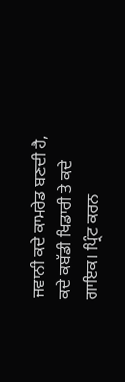ਜਵਾਨੀ ਕਦੇ ਕਾਮਰੇਡ ਬਣਦੀ ਹੈ, ਕਦੇ ਕਬੱਡੀ ਖਿਡਾਰੀ ਤੇ ਕਦੇ ਗਾਇਕ। ਪ੍ਰਿੰਟ ਕਰਨ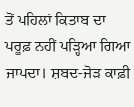ਤੋਂ ਪਹਿਲਾਂ ਕਿਤਾਬ ਦਾ ਪਰੂਫ਼ ਨਹੀਂ ਪੜ੍ਹਿਆ ਗਿਆ ਜਾਪਦਾ। ਸ਼ਬਦ-ਜੋੜ ਕਾਫ਼ੀ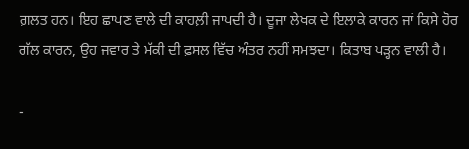ਗ਼ਲਤ ਹਨ। ਇਹ ਛਾਪਣ ਵਾਲੇ ਦੀ ਕਾਹਲ਼ੀ ਜਾਪਦੀ ਹੈ। ਦੂਜਾ ਲੇਖਕ ਦੇ ਇਲਾਕੇ ਕਾਰਨ ਜਾਂ ਕਿਸੇ ਹੋਰ ਗੱਲ ਕਾਰਨ, ਉਹ ਜਵਾਰ ਤੇ ਮੱਕੀ ਦੀ ਫ਼ਸਲ ਵਿੱਚ ਅੰਤਰ ਨਹੀਂ ਸਮਝਦਾ। ਕਿਤਾਬ ਪੜ੍ਹਨ ਵਾਲੀ ਹੈ।

-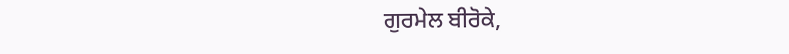ਗੁਰਮੇਲ ਬੀਰੋਕੇ,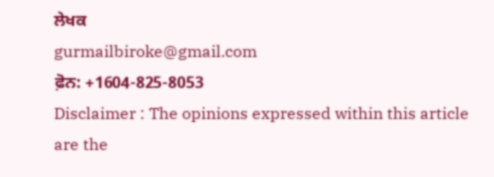ਲੇਖਕ
gurmailbiroke@gmail.com
ਫ਼ੋਨ: +1604-825-8053
Disclaimer : The opinions expressed within this article are the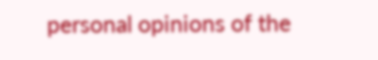personal opinions of the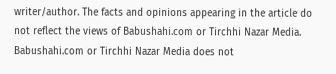writer/author. The facts and opinions appearing in the article do not reflect the views of Babushahi.com or Tirchhi Nazar Media. Babushahi.com or Tirchhi Nazar Media does not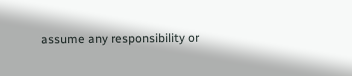assume any responsibility or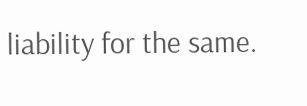liability for the same.